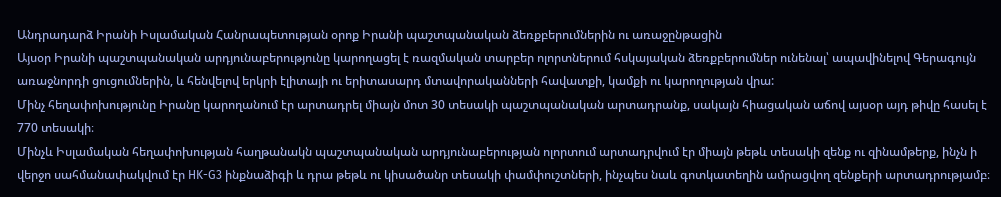Անդրադարձ Իրանի Իսլամական Հանրապետության օրոք Իրանի պաշտպանական ձեռքբերումներին ու առաջընթացին
Այսօր Իրանի պաշտպանական արդյունաբերությունը կարողացել է ռազմական տարբեր ոլորտներում հսկայական ձեռքբերումներ ունենալ՝ ապավինելով Գերագույն առաջնորդի ցուցումներին, և հենվելով երկրի էլիտայի ու երիտասարդ մտավորականների հավատքի, կամքի ու կարողության վրա:
Մինչ հեղափոխությունը Իրանը կարողանում էր արտադրել միայն մոտ 30 տեսակի պաշտպանական արտադրանք, սակայն հիացական աճով այսօր այդ թիվը հասել է 770 տեսակի։
Մինչև Իսլամական հեղափոխության հաղթանակն պաշտպանական արդյունաբերության ոլորտում արտադրվում էր միայն թեթև տեսակի զենք ու զինամթերք, ինչն ի վերջո սահմանափակվում էր HK-G3 ինքնաձիգի և դրա թեթև ու կիսածանր տեսակի փամփուշտների, ինչպես նաև գոտկատեղին ամրացվող զենքերի արտադրությամբ։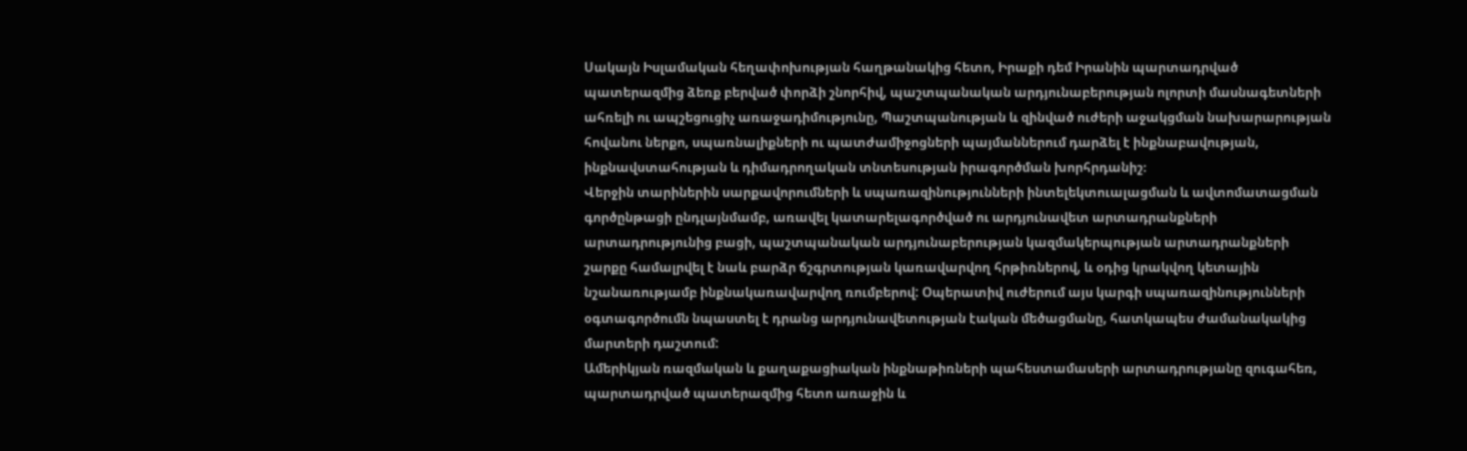Սակայն Իսլամական հեղափոխության հաղթանակից հետո, Իրաքի դեմ Իրանին պարտադրված պատերազմից ձեռք բերված փորձի շնորհիվ, պաշտպանական արդյունաբերության ոլորտի մասնագետների ահռելի ու ապշեցուցիչ առաջադիմությունը, Պաշտպանության և զինված ուժերի աջակցման նախարարության հովանու ներքո, սպառնալիքների ու պատժամիջոցների պայմաններում դարձել է ինքնաբավության, ինքնավստահության և դիմադրողական տնտեսության իրագործման խորհրդանիշ։
Վերջին տարիներին սարքավորումների և սպառազինությունների ինտելեկտուալացման և ավտոմատացման գործընթացի ընդլայնմամբ, առավել կատարելագործված ու արդյունավետ արտադրանքների արտադրությունից բացի, պաշտպանական արդյունաբերության կազմակերպության արտադրանքների շարքը համալրվել է նաև բարձր ճշգրտության կառավարվող հրթիռներով, և օդից կրակվող կետային նշանառությամբ ինքնակառավարվող ռումբերով: Օպերատիվ ուժերում այս կարգի սպառազինությունների օգտագործումն նպաստել է դրանց արդյունավետության էական մեծացմանը, հատկապես ժամանակակից մարտերի դաշտում:
Ամերիկյան ռազմական և քաղաքացիական ինքնաթիռների պահեստամասերի արտադրությանը զուգահեռ, պարտադրված պատերազմից հետո առաջին և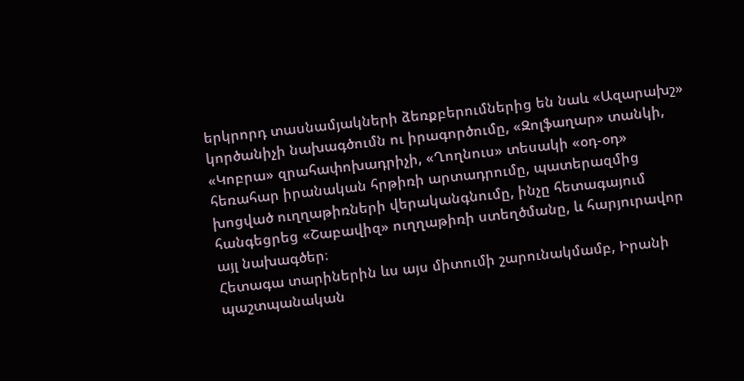երկրորդ տասնամյակների ձեռքբերումներից են նաև «Ազարախշ» կործանիչի նախագծումն ու իրագործումը, «Զոլֆաղար» տանկի, «Կոբրա» զրահափոխադրիչի, «Ղողնուս» տեսակի «օդ-օդ» հեռահար իրանական հրթիռի արտադրումը, պատերազմից խոցված ուղղաթիռների վերականգնումը, ինչը հետագայում հանգեցրեց «Շաբավիզ» ուղղաթիռի ստեղծմանը, և հարյուրավոր այլ նախագծեր։
Հետագա տարիներին ևս այս միտումի շարունակմամբ, Իրանի պաշտպանական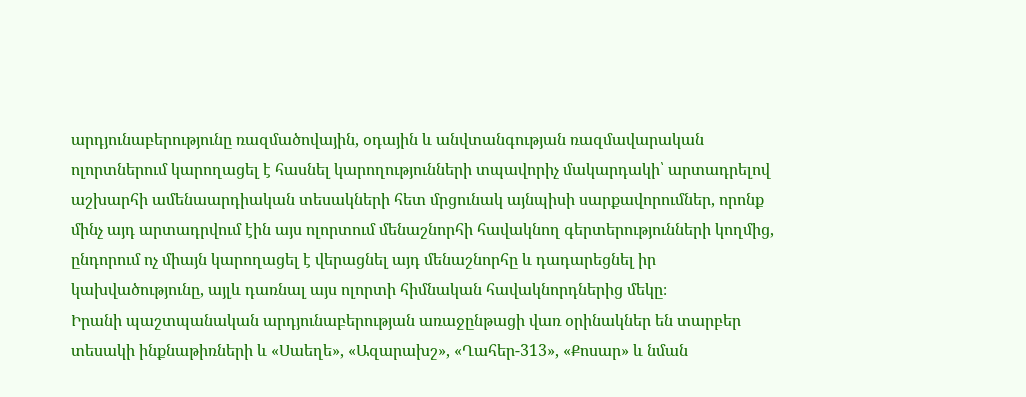արդյունաբերությունը ռազմածովային, օդային և անվտանգության ռազմավարական ոլորտներում կարողացել է հասնել կարողությունների տպավորիչ մակարդակի՝ արտադրելով աշխարհի ամենաարդիական տեսակների հետ մրցունակ այնպիսի սարքավորումներ, որոնք մինչ այդ արտադրվում էին այս ոլորտում մենաշնորհի հավակնող գերտերությունների կողմից, ընդորում ոչ միայն կարողացել է վերացնել այդ մենաշնորհը և դադարեցնել իր կախվածությունը, այլև դառնալ այս ոլորտի հիմնական հավակնորդներից մեկը։
Իրանի պաշտպանական արդյունաբերության առաջընթացի վառ օրինակներ են տարբեր տեսակի ինքնաթիռների և «Սաեղե», «Ազարախշ», «Ղահեր-313», «Քոսար» և նման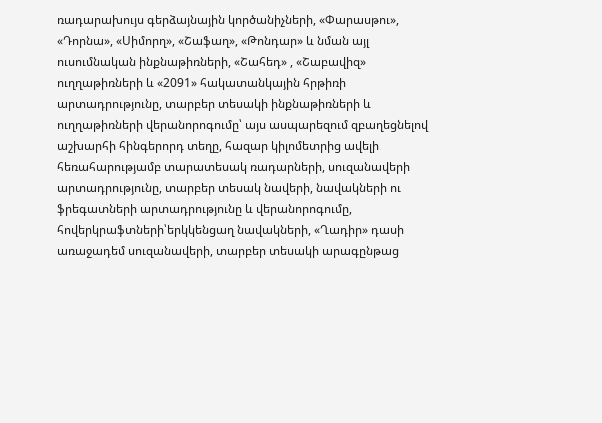ռադարախույս գերձայնային կործանիչների, «Փարասթու», «Դորնա», «Սիմորղ», «Շաֆաղ», «Թոնդար» և նման այլ ուսումնական ինքնաթիռների, «Շահեդ» , «Շաբավիզ» ուղղաթիռների և «2091» հակատանկային հրթիռի արտադրությունը, տարբեր տեսակի ինքնաթիռների և ուղղաթիռների վերանորոգումը՝ այս ասպարեզում զբաղեցնելով աշխարհի հինգերորդ տեղը, հազար կիլոմետրից ավելի հեռահարությամբ տարատեսակ ռադարների, սուզանավերի արտադրությունը, տարբեր տեսակ նավերի, նավակների ու ֆրեգատների արտադրությունը և վերանորոգումը, հովերկրաֆտների՝երկկենցաղ նավակների, «Ղադիր» դասի առաջադեմ սուզանավերի, տարբեր տեսակի արագընթաց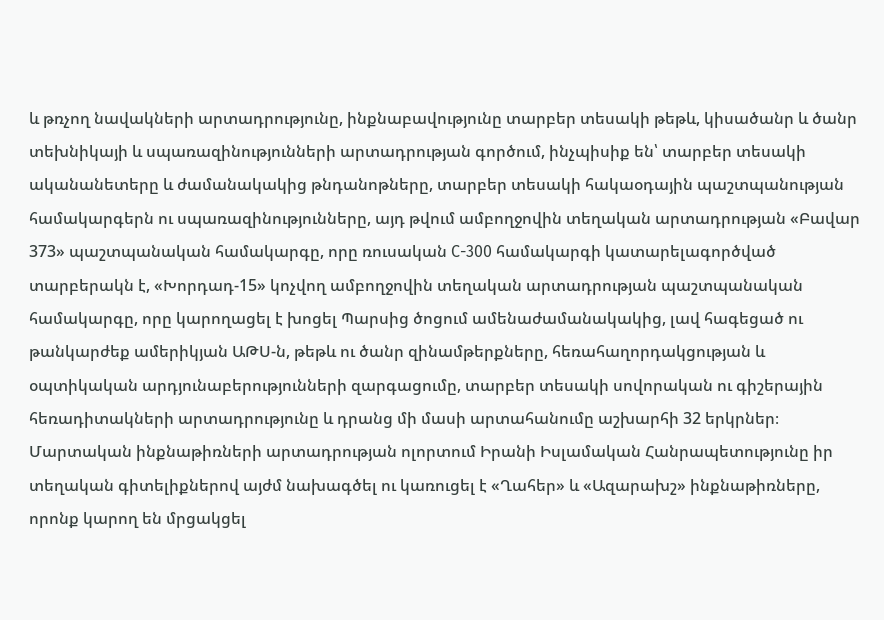և թռչող նավակների արտադրությունը, ինքնաբավությունը տարբեր տեսակի թեթև, կիսածանր և ծանր տեխնիկայի և սպառազինությունների արտադրության գործում, ինչպիսիք են՝ տարբեր տեսակի ականանետերը և ժամանակակից թնդանոթները, տարբեր տեսակի հակաօդային պաշտպանության համակարգերն ու սպառազինությունները, այդ թվում ամբողջովին տեղական արտադրության «Բավար 373» պաշտպանական համակարգը, որը ռուսական С-300 համակարգի կատարելագործված տարբերակն է, «Խորդադ-15» կոչվող ամբողջովին տեղական արտադրության պաշտպանական համակարգը, որը կարողացել է խոցել Պարսից ծոցում ամենաժամանակակից, լավ հագեցած ու թանկարժեք ամերիկյան ԱԹՍ-ն, թեթև ու ծանր զինամթերքները, հեռահաղորդակցության և օպտիկական արդյունաբերությունների զարգացումը, տարբեր տեսակի սովորական ու գիշերային հեռադիտակների արտադրությունը և դրանց մի մասի արտահանումը աշխարհի 32 երկրներ։
Մարտական ինքնաթիռների արտադրության ոլորտում Իրանի Իսլամական Հանրապետությունը իր տեղական գիտելիքներով այժմ նախագծել ու կառուցել է «Ղահեր» և «Ազարախշ» ինքնաթիռները, որոնք կարող են մրցակցել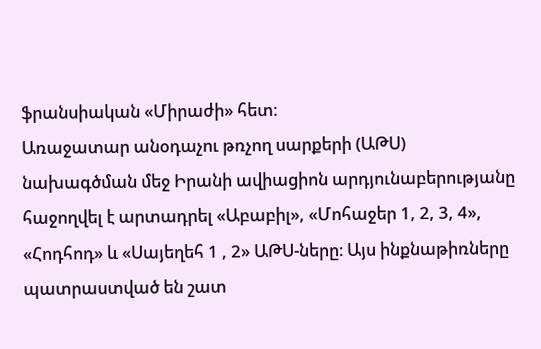ֆրանսիական «Միրաժի» հետ։
Առաջատար անօդաչու թռչող սարքերի (ԱԹՍ) նախագծման մեջ Իրանի ավիացիոն արդյունաբերությանը հաջողվել է արտադրել «Աբաբիլ», «Մոհաջեր 1, 2, 3, 4», «Հոդհոդ» և «Սայեղեհ 1 , 2» ԱԹՍ-ները։ Այս ինքնաթիռները պատրաստված են շատ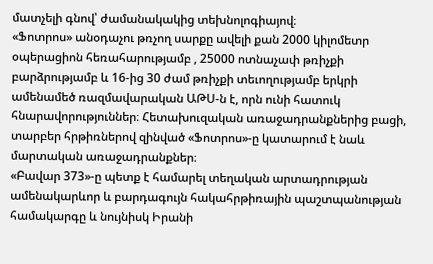մատչելի գնով՝ ժամանակակից տեխնոլոգիայով։
«Ֆոտրոս» անօդաչու թռչող սարքը ավելի քան 2000 կիլոմետր օպերացիոն հեռահարությամբ , 25000 ոտնաչափ թռիչքի բարձրությամբ և 16-ից 30 ժամ թռիչքի տեւողությամբ երկրի ամենամեծ ռազմավարական ԱԹՍ-ն է, որն ունի հատուկ հնարավորություններ։ Հետախուզական առաջադրանքներից բացի, տարբեր հրթիռներով զինված «Ֆոտրոս»-ը կատարում է նաև մարտական առաջադրանքներ։
«Բավար 373»-ը պետք է համարել տեղական արտադրության ամենակարևոր և բարդագույն հակահրթիռային պաշտպանության համակարգը և նույնիսկ Իրանի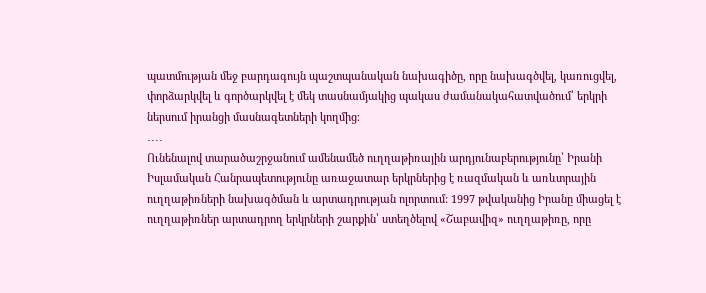պատմության մեջ բարդագույն պաշտպանական նախագիծը, որը նախագծվել, կառուցվել, փորձարկվել և գործարկվել է մեկ տասնամյակից պակաս ժամանակահատվածում՝ երկրի ներսում իրանցի մասնագետների կողմից։
․․․․
Ունենալով տարածաշրջանում ամենամեծ ուղղաթիռային արդյունաբերությունը՝ Իրանի Իսլամական Հանրապետությունը առաջատար երկրներից է ռազմական և առևտրային ուղղաթիռների նախագծման և արտադրության ոլորտում: 1997 թվականից Իրանը միացել է ուղղաթիռներ արտադրող երկրների շարքին՝ ստեղծելով «Շաբավիզ» ուղղաթիռը, որը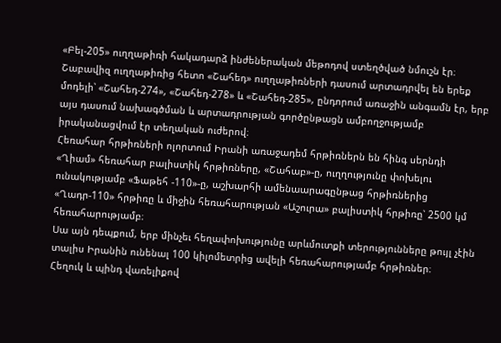«Բել-205» ուղղաթիռի հակադարձ ինժեներական մեթոդով ստեղծված նմուշն էր։ Շաբավիզ ուղղաթիռից հետո «Շահեդ» ուղղաթիռների դասում արտադրվել են երեք մոդելի՝ «Շահեդ-274», «Շահեդ-278» և «Շահեդ-285», ընդորում առաջին անգամն էր, երբ այս դասում նախագծման և արտադրության գործընթացն ամբողջությամբ իրականացվում էր տեղական ուժերով։
Հեռահար հրթիռների ոլորտում Իրանի առաջադեմ հրթիռներն են հինգ սերնդի «Ղիամ» հեռահար բալիստիկ հրթիռները, «Շահաբ»-ը, ուղղությունը փոխելու ունակությամբ «Ֆաթեհ -110»-ը, աշխարհի ամենաարագընթաց հրթիռներից «Ղադր-110» հրթիռը և միջին հեռահարության «Աշուրա» բալիստիկ հրթիռը՝ 2500 կմ հեռահարությամբ։
Սա այն դեպքում, երբ մինչեւ հեղափոխությունը արևմուտքի տերությունները թույլ չէին տալիս Իրանին ունենալ 100 կիլոմետրից ավելի հեռահարությամբ հրթիռներ։
Հեղուկ և պինդ վառելիքով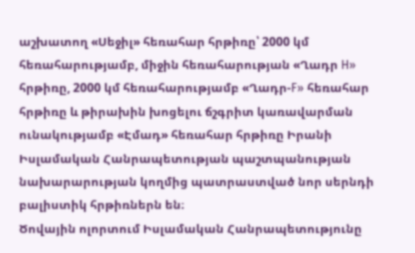աշխատող «Սեջիլ» հեռահար հրթիռը՝ 2000 կմ հեռահարությամբ, միջին հեռահարության «Ղադր H» հրթիռը, 2000 կմ հեռահարությամբ «Ղադր-F» հեռահար հրթիռը և թիրախին խոցելու ճշգրիտ կառավարման ունակությամբ «Էմադ» հեռահար հրթիռը Իրանի Իսլամական Հանրապետության պաշտպանության նախարարության կողմից պատրաստված նոր սերնդի բալիստիկ հրթիռներն են։
Ծովային ոլորտում Իսլամական Հանրապետությունը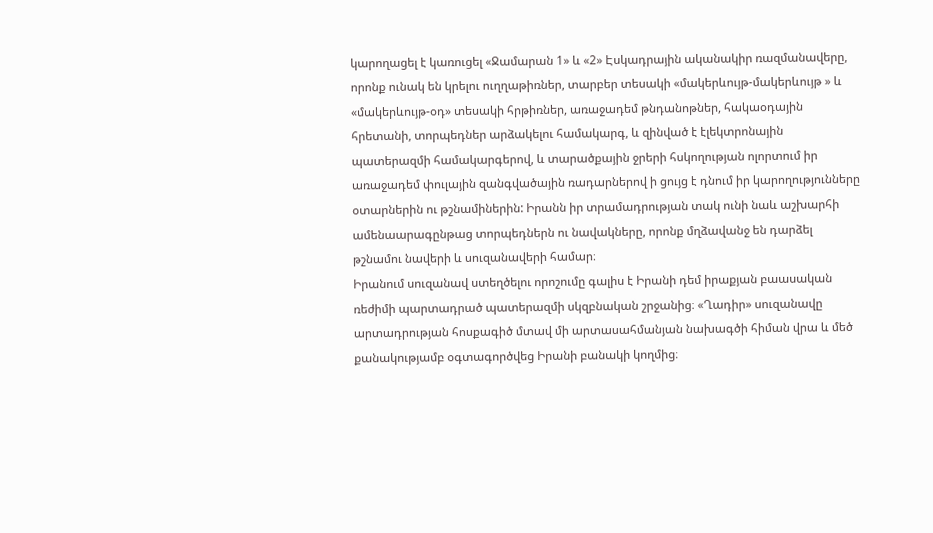կարողացել է կառուցել «Ջամարան 1» և «2» Էսկադրային ականակիր ռազմանավերը, որոնք ունակ են կրելու ուղղաթիռներ, տարբեր տեսակի «մակերևույթ-մակերևույթ » և «մակերևույթ-օդ» տեսակի հրթիռներ, առաջադեմ թնդանոթներ, հակաօդային հրետանի, տորպեդներ արձակելու համակարգ, և զինված է էլեկտրոնային պատերազմի համակարգերով, և տարածքային ջրերի հսկողության ոլորտում իր առաջադեմ փուլային զանգվածային ռադարներով ի ցույց է դնում իր կարողությունները օտարներին ու թշնամիներին: Իրանն իր տրամադրության տակ ունի նաև աշխարհի ամենաարագընթաց տորպեդներն ու նավակները, որոնք մղձավանջ են դարձել թշնամու նավերի և սուզանավերի համար։
Իրանում սուզանավ ստեղծելու որոշումը գալիս է Իրանի դեմ իրաքյան բաասական ռեժիմի պարտադրած պատերազմի սկզբնական շրջանից։ «Ղադիր» սուզանավը արտադրության հոսքագիծ մտավ մի արտասահմանյան նախագծի հիման վրա և մեծ քանակությամբ օգտագործվեց Իրանի բանակի կողմից։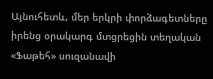Այնուհետև, մեր երկրի փորձագետները իրենց օրակարգ մտցրեցին տեղական «Ֆաթեհ» սուզանավի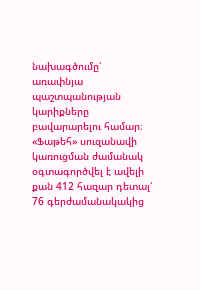նախագծումը՝ առափնյա պաշտպանության կարիքները բավարարելու համար։ «Ֆաթեհ» սուզանավի կառուցման ժամանակ օգտագործվել է ավելի քան 412 հազար դետալ՝ 76 գերժամանակակից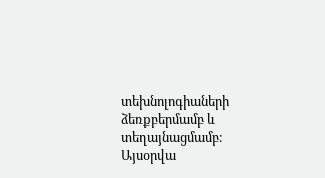տեխնոլոգիաների ձեռքբերմամբ և տեղայնացմամբ։
Այսօրվա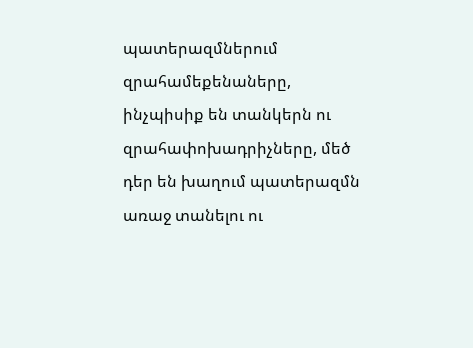պատերազմներում զրահամեքենաները, ինչպիսիք են տանկերն ու զրահափոխադրիչները, մեծ դեր են խաղում պատերազմն առաջ տանելու ու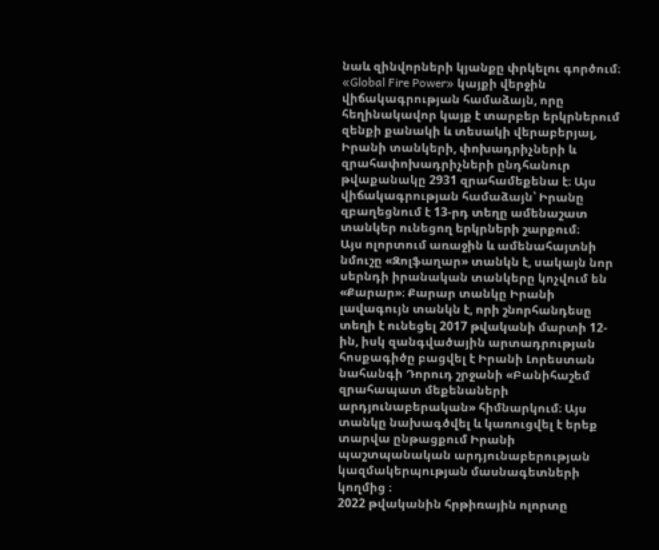նաև զինվորների կյանքը փրկելու գործում։ «Global Fire Power» կայքի վերջին վիճակագրության համաձայն, որը հեղինակավոր կայք է տարբեր երկրներում զենքի քանակի և տեսակի վերաբերյալ, Իրանի տանկերի, փոխադրիչների և զրահափոխադրիչների ընդհանուր թվաքանակը 2931 զրահամեքենա է։ Այս վիճակագրության համաձայն՝ Իրանը զբաղեցնում է 13-րդ տեղը ամենաշատ տանկեր ունեցող երկրների շարքում։
Այս ոլորտում առաջին և ամենահայտնի նմուշը «Զոլֆաղար» տանկն է, սակայն նոր սերնդի իրանական տանկերը կոչվում են «Քարար»։ Քարար տանկը Իրանի լավագույն տանկն է, որի շնորհանդեսը տեղի է ունեցել 2017 թվականի մարտի 12-ին, իսկ զանգվածային արտադրության հոսքագիծը բացվել է Իրանի Լորեստան նահանգի Դորուդ շրջանի «Բանիհաշեմ զրահապատ մեքենաների արդյունաբերական» հիմնարկում։ Այս տանկը նախագծվել և կառուցվել է երեք տարվա ընթացքում Իրանի պաշտպանական արդյունաբերության կազմակերպության մասնագետների կողմից ։
2022 թվականին հրթիռային ոլորտը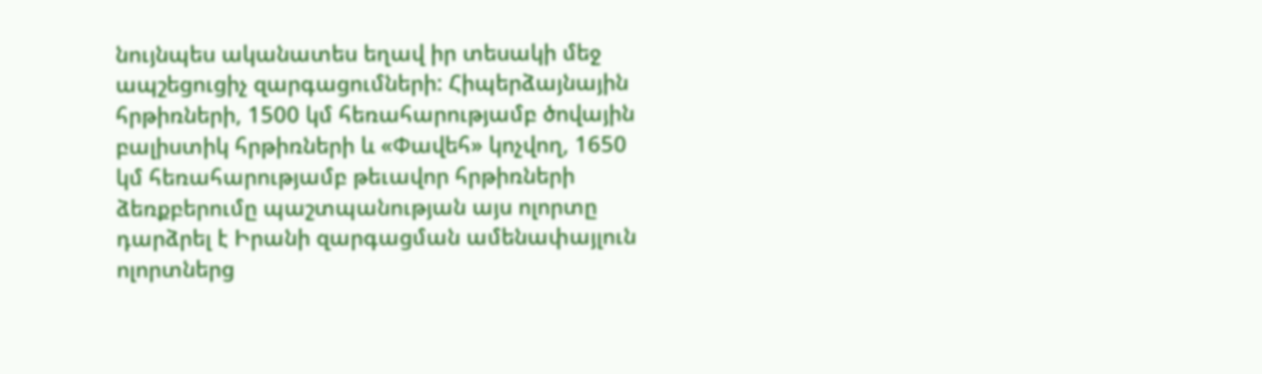նույնպես ականատես եղավ իր տեսակի մեջ ապշեցուցիչ զարգացումների: Հիպերձայնային հրթիռների, 1500 կմ հեռահարությամբ ծովային բալիստիկ հրթիռների և «Փավեհ» կոչվող, 1650 կմ հեռահարությամբ թեւավոր հրթիռների ձեռքբերումը պաշտպանության այս ոլորտը դարձրել է Իրանի զարգացման ամենափայլուն ոլորտներց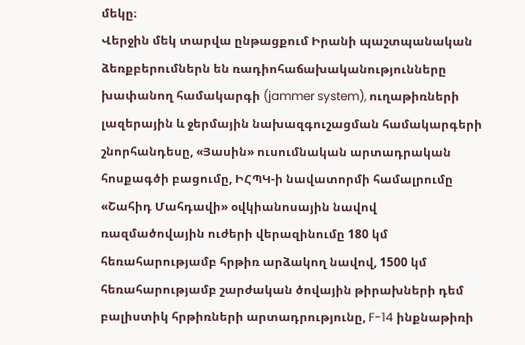մեկը։
Վերջին մեկ տարվա ընթացքում Իրանի պաշտպանական ձեռքբերումներն են ռադիոհաճախականությունները խափանող համակարգի (jammer system), ուղաթիռների լազերային և ջերմային նախազգուշացման համակարգերի շնորհանդեսը, «Յասին» ուսումնական արտադրական հոսքագծի բացումը, ԻՀՊԿ-ի նավատորմի համալրումը «Շահիդ Մահդավի» օվկիանոսային նավով ռազմածովային ուժերի վերազինումը 180 կմ հեռահարությամբ հրթիռ արձակող նավով, 1500 կմ հեռահարությամբ շարժական ծովային թիրախների դեմ բալիստիկ հրթիռների արտադրությունը, F-14 ինքնաթիռի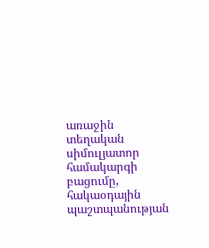առաջին տեղական սիմուլյատոր համակարգի բացումը, հակաօդային պաշտպանության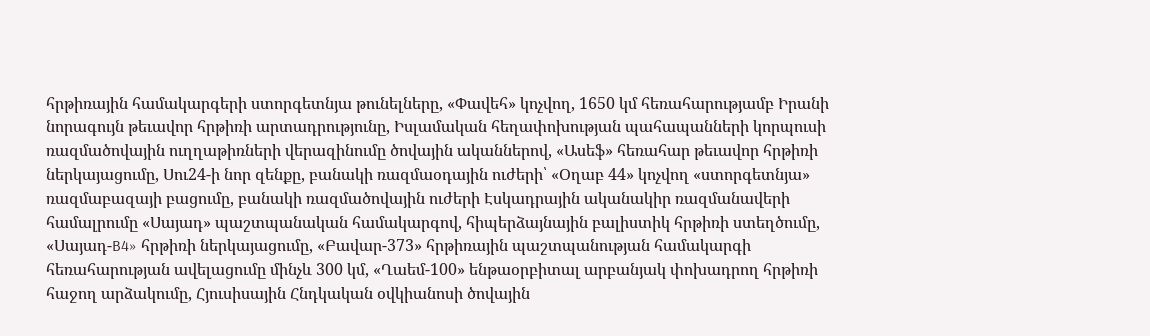հրթիռային համակարգերի ստորգետնյա թունելները, «Փավեհ» կոչվող, 1650 կմ հեռահարությամբ Իրանի նորագույն թեւավոր հրթիռի արտադրությունը, Իսլամական հեղափոխության պահապանների կորպուսի ռազմածովային ուղղաթիռների վերազինումը ծովային ականներով, «Ասեֆ» հեռահար թեւավոր հրթիռի ներկայացումը, Սու24-ի նոր զենքը, բանակի ռազմաօդային ուժերի՝ «Օղաբ 44» կոչվող «ստորգետնյա» ռազմաբազայի բացումը, բանակի ռազմածովային ուժերի Էսկադրային ականակիր ռազմանավերի համալրումը «Սայադ» պաշտպանական համակարգով, հիպերձայնային բալիստիկ հրթիռի ստեղծումը, «Սայադ-B4» հրթիռի ներկայացումը, «Բավար-373» հրթիռային պաշտպանության համակարգի հեռահարության ավելացումը մինչև 300 կմ, «Ղաեմ-100» ենթաօրբիտալ արբանյակ փոխադրող հրթիռի հաջող արձակումը, Հյուսիսային Հնդկական օվկիանոսի ծովային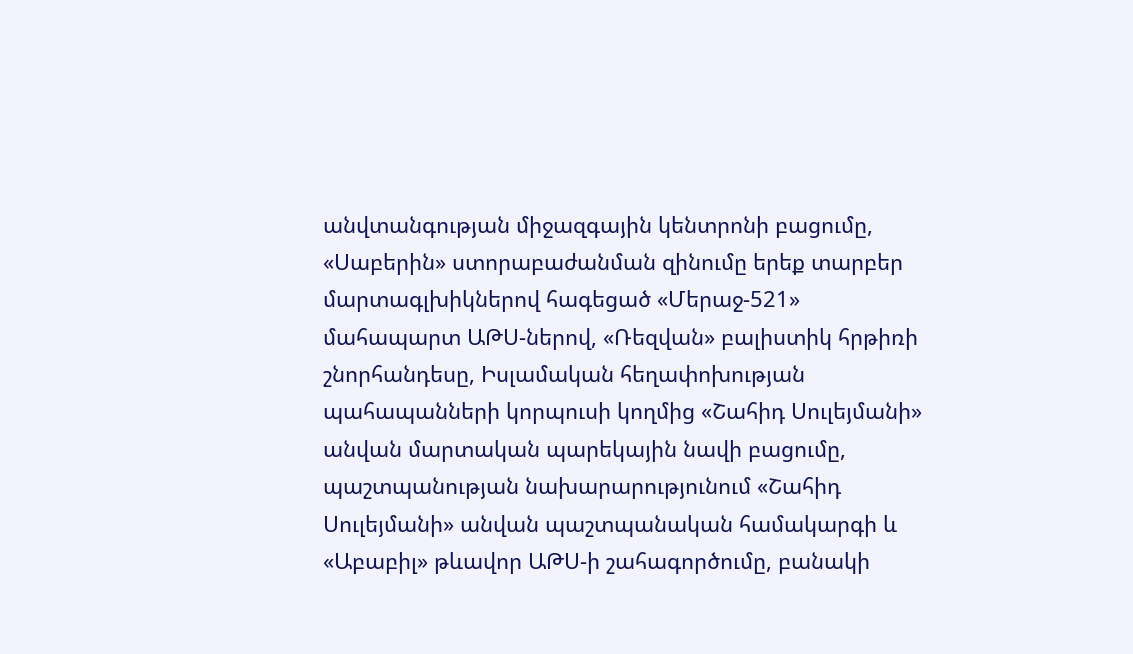անվտանգության միջազգային կենտրոնի բացումը, «Սաբերին» ստորաբաժանման զինումը երեք տարբեր մարտագլխիկներով հագեցած «Մերաջ-521» մահապարտ ԱԹՍ-ներով, «Ռեզվան» բալիստիկ հրթիռի շնորհանդեսը, Իսլամական հեղափոխության պահապանների կորպուսի կողմից «Շահիդ Սուլեյմանի» անվան մարտական պարեկային նավի բացումը, պաշտպանության նախարարությունում «Շահիդ Սուլեյմանի» անվան պաշտպանական համակարգի և «Աբաբիլ» թևավոր ԱԹՍ-ի շահագործումը, բանակի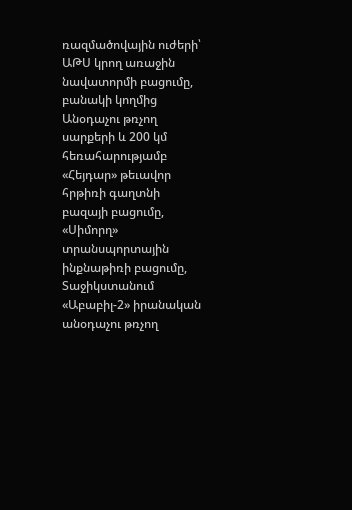ռազմածովային ուժերի՝ ԱԹՍ կրող առաջին նավատորմի բացումը, բանակի կողմից Անօդաչու թռչող սարքերի և 200 կմ հեռահարությամբ «Հեյդար» թեւավոր հրթիռի գաղտնի բազայի բացումը, «Սիմորղ» տրանսպորտային ինքնաթիռի բացումը, Տաջիկստանում «Աբաբիլ-2» իրանական անօդաչու թռչող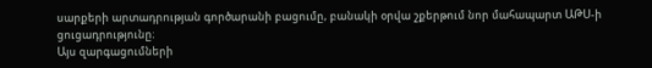սարքերի արտադրության գործարանի բացումը, բանակի օրվա շքերթում նոր մահապարտ ԱԹՍ-ի ցուցադրությունը։
Այս զարգացումների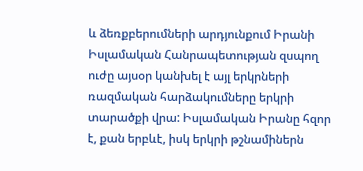և ձեռքբերումների արդյունքում Իրանի Իսլամական Հանրապետության զսպող ուժը այսօր կանխել է այլ երկրների ռազմական հարձակումները երկրի տարածքի վրա: Իսլամական Իրանը հզոր է, քան երբևէ, իսկ երկրի թշնամիներն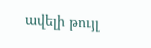ավելի թույլ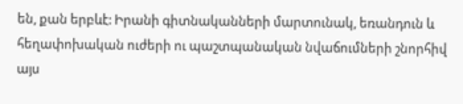են, քան երբևէ: Իրանի գիտնականների մարտունակ, եռանդուն և հեղափոխական ուժերի ու պաշտպանական նվաճումների շնորհիվ այս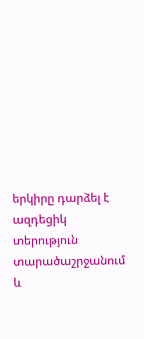երկիրը դարձել է ազդեցիկ տերություն տարածաշրջանում և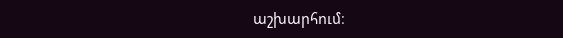աշխարհում։